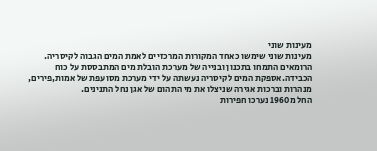מעינות שוני
מעינות שוני שימשו כאחד המקורות המרכזיים לאמת המים הגבוה לקיסריה. הרומאים התמחו בתכנון ובנייה של מערכת הובלת מים המתבססת על כוח הכבידה.אספקת המים לקיסריה נעשתה על ידי מערכת מסועפת של אמות,פירים, מנהרות וברכות אגירה שניצלו את מי התהום של אגן נחל התנינים.
החל מ1960 נערכו חפירות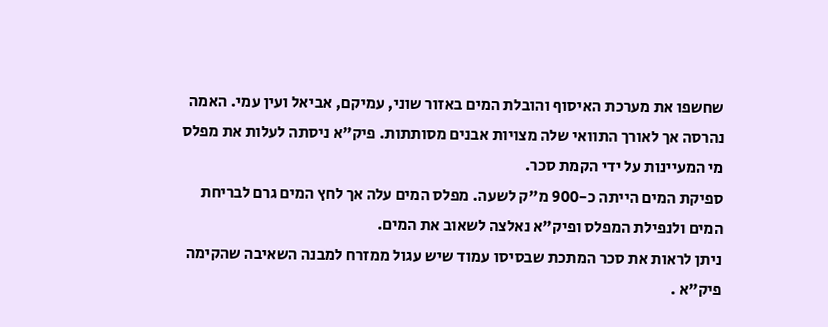שחשפו את מערכת האיסוף והובלת המים באזור שוני, עמיקם, אביאל ועין עמי. האמה נהרסה אך לאורך התוואי שלה מצויות אבנים מסותתות. פיק"א ניסתה לעלות את מפלס מי המעיינות על ידי הקמת סכר.
ספיקת המים הייתה כ-900 מ"ק לשעה. מפלס המים עלה אך לחץ המים גרם לבריחת המים ולנפילת המפלס ופיק"א נאלצה לשאוב את המים.
ניתן לראות את סכר המתכת שבסיסו עמוד שיש עגול ממזרח למבנה השאיבה שהקימה פיק"א .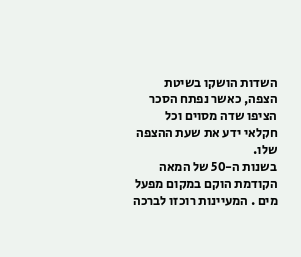השדות הושקו בשיטת הצפה, כאשר נפתח הסכר הציפו שדה מסוים וכל חקלאי ידע את שעת ההצפה שלו.
בשנות ה-50 של המאה הקודמת הוקם במקום מפעל מים . המעיינות רוכזו לברכה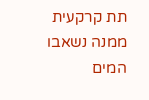תת קרקעית ממנה נשאבו המים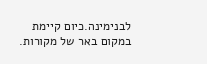לבנימינה.כיום קיימת במקום באר של מקורות.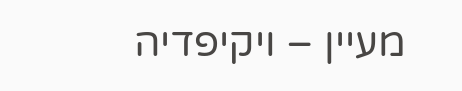מעיין – ויקיפדיה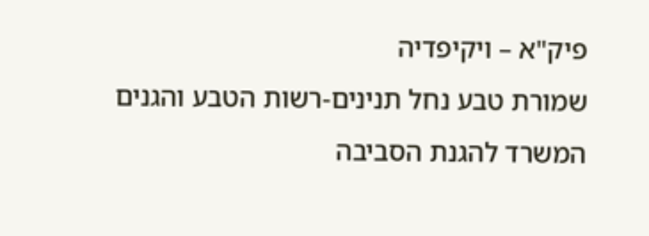פיק"א – ויקיפדיה
שמורת טבע נחל תנינים-רשות הטבע והגנים
המשרד להגנת הסביבה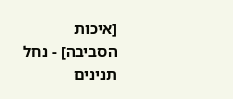[איכות הסביבה] - נחל תנינים